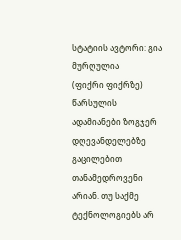სტატიის ავტორი: გია მურღულია
(ფიქრი ფიქრზე)
წარსულის ადამიანები ზოგჯერ დღევანდელებზე გაცილებით თანამედროვენი არიან. თუ საქმე ტექნოლოგიებს არ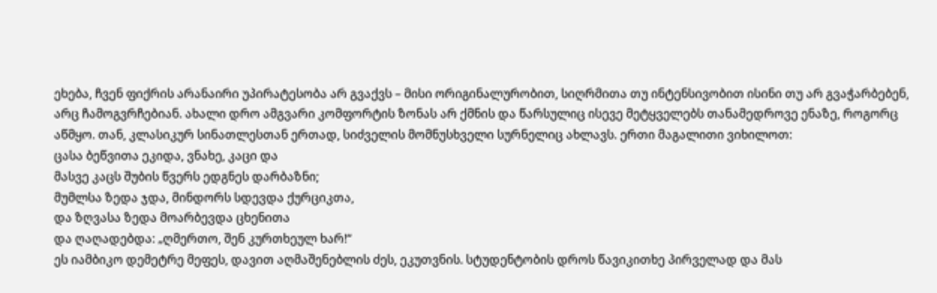ეხება, ჩვენ ფიქრის არანაირი უპირატესობა არ გვაქვს – მისი ორიგინალურობით, სიღრმითა თუ ინტენსივობით ისინი თუ არ გვაჭარბებენ, არც ჩამოგვრჩებიან. ახალი დრო ამგვარი კომფორტის ზონას არ ქმნის და წარსულიც ისევე მეტყველებს თანამედროვე ენაზე, როგორც აწმყო. თან, კლასიკურ სინათლესთან ერთად, სიძველის მომნუსხველი სურნელიც ახლავს. ერთი მაგალითი ვიხილოთ:
ცასა ბეწვითა ეკიდა, ვნახე, კაცი და
მასვე კაცს შუბის წვერს ედგნეს დარბაზნი;
მუმლსა ზედა ჯდა, მინდორს სდევდა ქურციკთა,
და ზღვასა ზედა მოარბევდა ცხენითა
და ღაღადებდა: „ღმერთო, შენ კურთხეულ ხარ!“
ეს იამბიკო დემეტრე მეფეს, დავით აღმაშენებლის ძეს, ეკუთვნის. სტუდენტობის დროს წავიკითხე პირველად და მას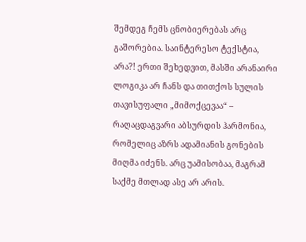შემდეგ ჩემს ცნობიერებას არც გაშორებია. საინტერესო ტექსტია, არა?! ერთი შეხედვით, მასში არანაირი ლოგიკა არ ჩანს და თითქოს სულის თავისუფალი „მიმოქცევაა“ – რაღაცდაგვარი აბსურდის ჰარმონია, რომელიც აზრს ადამიანის გონების მიღმა იძენს. არც უამისობაა, მაგრამ საქმე მთლად ასე არ არის.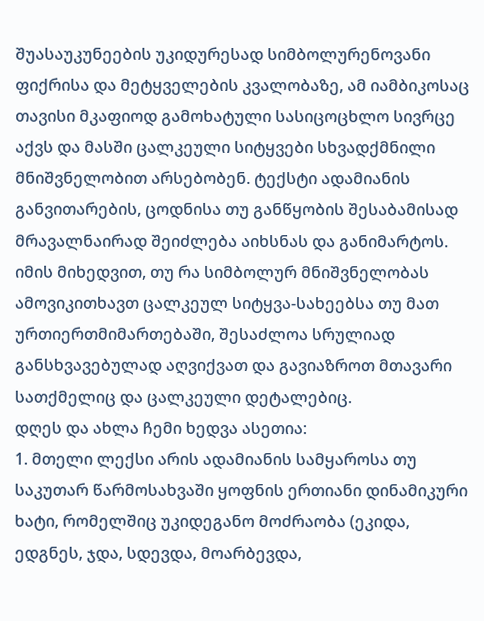შუასაუკუნეების უკიდურესად სიმბოლურენოვანი ფიქრისა და მეტყველების კვალობაზე, ამ იამბიკოსაც თავისი მკაფიოდ გამოხატული სასიცოცხლო სივრცე აქვს და მასში ცალკეული სიტყვები სხვადქმნილი მნიშვნელობით არსებობენ. ტექსტი ადამიანის განვითარების, ცოდნისა თუ განწყობის შესაბამისად მრავალნაირად შეიძლება აიხსნას და განიმარტოს. იმის მიხედვით, თუ რა სიმბოლურ მნიშვნელობას ამოვიკითხავთ ცალკეულ სიტყვა-სახეებსა თუ მათ ურთიერთმიმართებაში, შესაძლოა სრულიად განსხვავებულად აღვიქვათ და გავიაზროთ მთავარი სათქმელიც და ცალკეული დეტალებიც.
დღეს და ახლა ჩემი ხედვა ასეთია:
1. მთელი ლექსი არის ადამიანის სამყაროსა თუ საკუთარ წარმოსახვაში ყოფნის ერთიანი დინამიკური ხატი, რომელშიც უკიდეგანო მოძრაობა (ეკიდა, ედგნეს, ჯდა, სდევდა, მოარბევდა,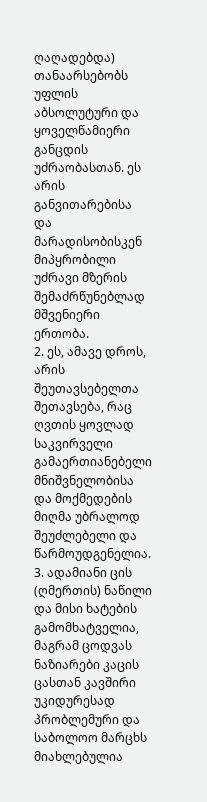ღაღადებდა) თანაარსებობს უფლის აბსოლუტური და ყოველწამიერი განცდის უძრაობასთან. ეს არის განვითარებისა და მარადისობისკენ მიპყრობილი უძრავი მზერის შემაძრწუნებლად მშვენიერი ერთობა.
2. ეს, ამავე დროს, არის შეუთავსებელთა შეთავსება, რაც ღვთის ყოვლად საკვირველი გამაერთიანებელი მნიშვნელობისა და მოქმედების მიღმა უბრალოდ შეუძლებელი და წარმოუდგენელია.
3. ადამიანი ცის (ღმერთის) ნაწილი და მისი ხატების გამომხატველია, მაგრამ ცოდვას ნაზიარები კაცის ცასთან კავშირი უკიდურესად პრობლემური და საბოლოო მარცხს მიახლებულია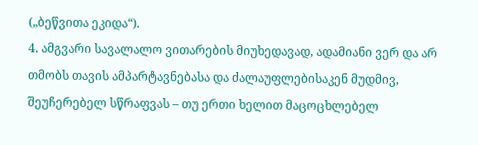(„ბეწვითა ეკიდა“).
4. ამგვარი სავალალო ვითარების მიუხედავად, ადამიანი ვერ და არ თმობს თავის ამპარტავნებასა და ძალაუფლებისაკენ მუდმივ, შეუჩერებელ სწრაფვას – თუ ერთი ხელით მაცოცხლებელ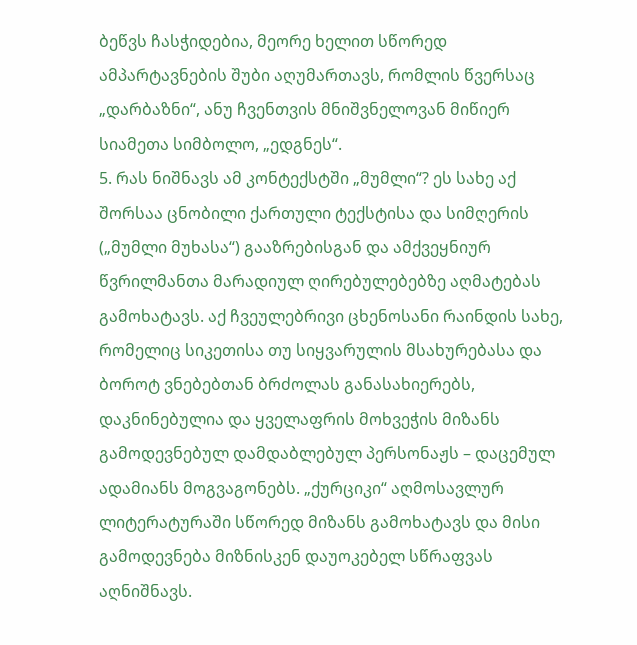ბეწვს ჩასჭიდებია, მეორე ხელით სწორედ ამპარტავნების შუბი აღუმართავს, რომლის წვერსაც „დარბაზნი“, ანუ ჩვენთვის მნიშვნელოვან მიწიერ სიამეთა სიმბოლო, „ედგნეს“.
5. რას ნიშნავს ამ კონტექსტში „მუმლი“? ეს სახე აქ შორსაა ცნობილი ქართული ტექსტისა და სიმღერის („მუმლი მუხასა“) გააზრებისგან და ამქვეყნიურ წვრილმანთა მარადიულ ღირებულებებზე აღმატებას გამოხატავს. აქ ჩვეულებრივი ცხენოსანი რაინდის სახე, რომელიც სიკეთისა თუ სიყვარულის მსახურებასა და ბოროტ ვნებებთან ბრძოლას განასახიერებს, დაკნინებულია და ყველაფრის მოხვეჭის მიზანს გამოდევნებულ დამდაბლებულ პერსონაჟს – დაცემულ ადამიანს მოგვაგონებს. „ქურციკი“ აღმოსავლურ ლიტერატურაში სწორედ მიზანს გამოხატავს და მისი გამოდევნება მიზნისკენ დაუოკებელ სწრაფვას აღნიშნავს.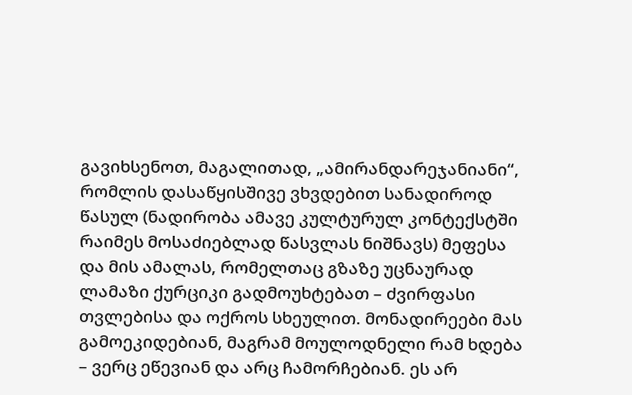გავიხსენოთ, მაგალითად, „ამირანდარეჯანიანი“, რომლის დასაწყისშივე ვხვდებით სანადიროდ წასულ (ნადირობა ამავე კულტურულ კონტექსტში რაიმეს მოსაძიებლად წასვლას ნიშნავს) მეფესა და მის ამალას, რომელთაც გზაზე უცნაურად ლამაზი ქურციკი გადმოუხტებათ – ძვირფასი თვლებისა და ოქროს სხეულით. მონადირეები მას გამოეკიდებიან, მაგრამ მოულოდნელი რამ ხდება – ვერც ეწევიან და არც ჩამორჩებიან. ეს არ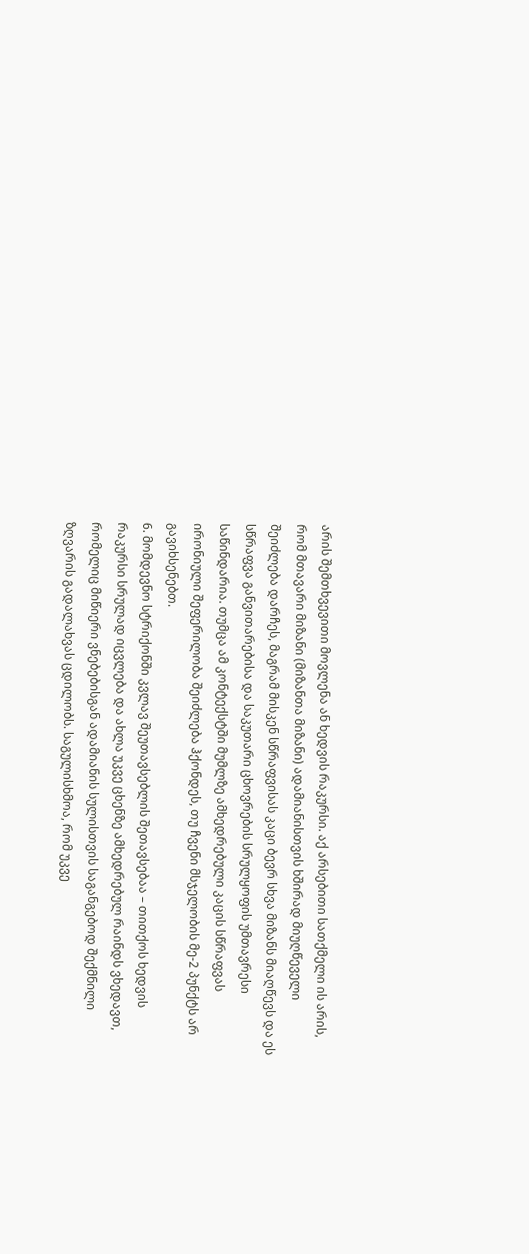არის შემთხვევითი მოვლენა ან ხედვის რაკურსი. აქ არსებითი სათქმელი ის არის, რომ მთავარი მიზანი (მიზანთა მიზანი) ადამიანისთვის ხშირად მიუღწეველი შეიძლება დარჩეს, მაგრამ მისკენ სწრაფვისას კაცი ბევრ სხვა მიზანს მიაღწევს და ეს სწრაფვა განვითარებისა და საკუთარი ცხოვრების სრულყოფის უმთავრესი საწინდარია. თუმცა ამ კონტექსტში მუმლზე ამხედრებული კაცის სწრაფვას ირონიული შეფერილობა შეიძლება ჰქონდეს, თუ ჩვენი მსჯელობის მე-2 პუნქტს არ გავიხსენებთ.
6. მომდევნო სტრიქონში კვლავ შეუთავსებლის შეთავსებაა – თითქოს ხედვის რაკურსი სრულად იცვლება და ახლა უკვე ცხენზე ამხედრებულ რაინდს ვხედავთ, რომელიც მიწიერი ვნებებისგან ადამიანის სულისთვის საგანგებოდ შექმნილი ზღვარის გადალახვას ცდილობს. საგულისხმოა, რომ უკვე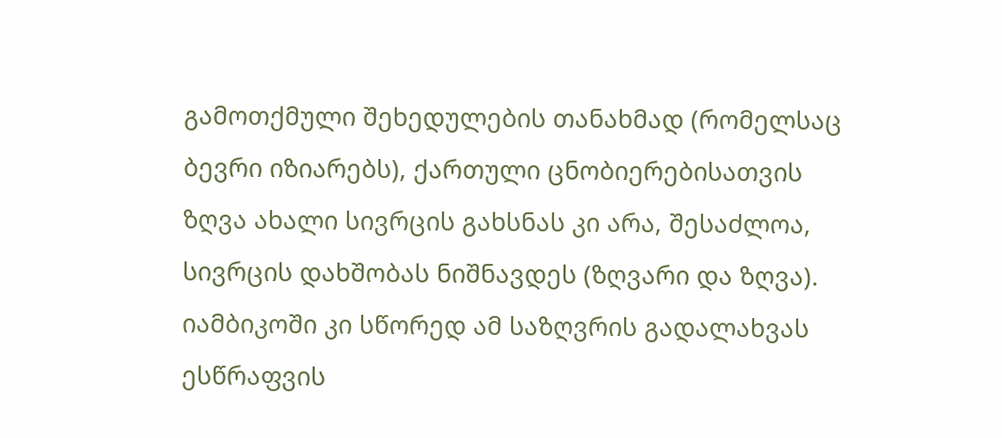გამოთქმული შეხედულების თანახმად (რომელსაც ბევრი იზიარებს), ქართული ცნობიერებისათვის ზღვა ახალი სივრცის გახსნას კი არა, შესაძლოა, სივრცის დახშობას ნიშნავდეს (ზღვარი და ზღვა). იამბიკოში კი სწორედ ამ საზღვრის გადალახვას ესწრაფვის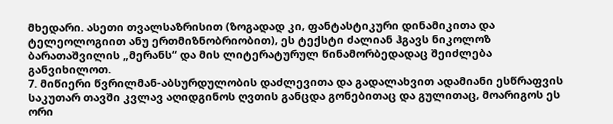მხედარი. ასეთი თვალსაზრისით (ზოგადად კი, ფანტასტიკური დინამიკითა და ტელეოლოგიით ანუ ერთმიზნობრიობით), ეს ტექსტი ძალიან ჰგავს ნიკოლოზ ბარათაშვილის „მერანს“ და მის ლიტერატურულ წინამორბედადაც შეიძლება განვიხილოთ.
7. მიწიერი წვრილმან-აბსურდულობის დაძლევითა და გადალახვით ადამიანი ესწრაფვის საკუთარ თავში კვლავ აღიდგინოს ღვთის განცდა გონებითაც და გულითაც, მოარიგოს ეს ორი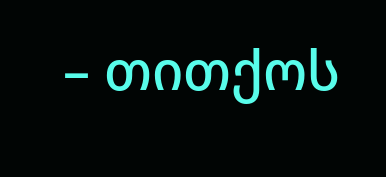– თითქოს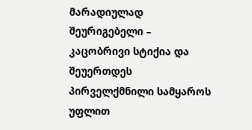მარადიულად შეურიგებელი – კაცობრივი სტიქია და შეუერთდეს პირველქმნილი სამყაროს უფლით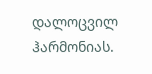დალოცვილ ჰარმონიას.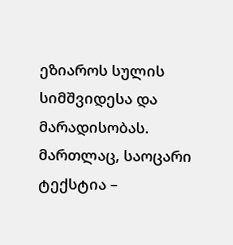ეზიაროს სულის სიმშვიდესა და მარადისობას.
მართლაც, საოცარი ტექსტია –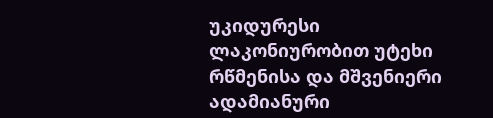უკიდურესი ლაკონიურობით უტეხი რწმენისა და მშვენიერი ადამიანური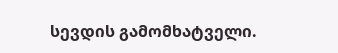სევდის გამომხატველი.